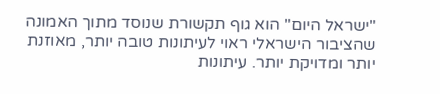"ישראל היום" הוא גוף תקשורת שנוסד מתוך האמונה שהציבור הישראלי ראוי לעיתונות טובה יותר, מאוזנת יותר ומדויקת יותר. עיתונות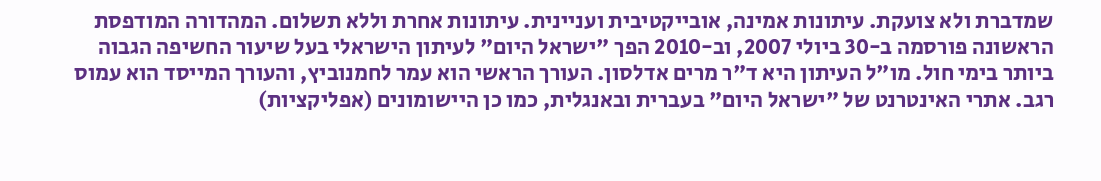שמדברת ולא צועקת. עיתונות אמינה, אובייקטיבית ועניינית. עיתונות אחרת וללא תשלום. המהדורה המודפסת הראשונה פורסמה ב-30 ביולי 2007, וב-2010 הפך "ישראל היום" לעיתון הישראלי בעל שיעור החשיפה הגבוה ביותר בימי חול. מו"ל העיתון היא ד"ר מרים אדלסון. העורך הראשי הוא עמר לחמנוביץ, והעורך המייסד הוא עמוס רגב. אתרי האינטרנט של "ישראל היום" בעברית ובאנגלית, כמו כן היישומונים (אפליקציות)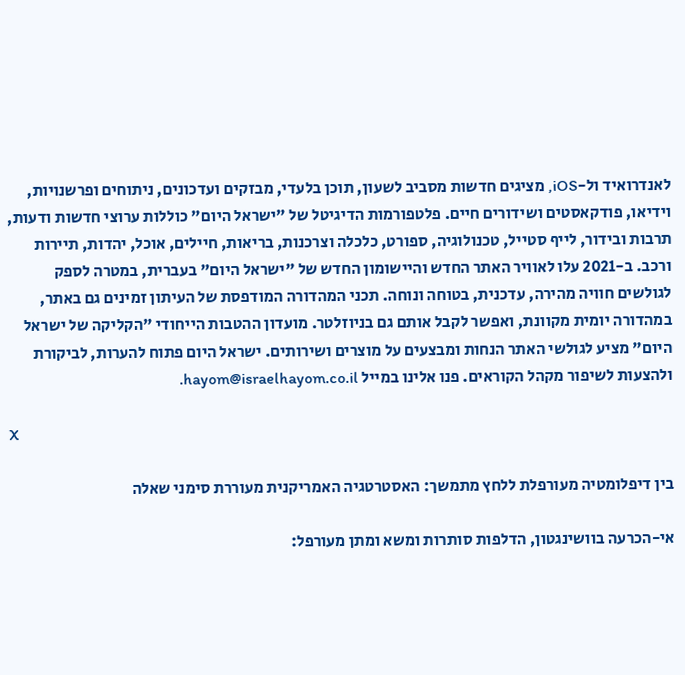לאנדרואיד ול-iOS, מציגים חדשות מסביב לשעון, תוכן בלעדי, מבזקים ועדכונים, ניתוחים ופרשנויות, וידיאו, פודקאסטים ושידורים חיים. פלטפורמות הדיגיטל של "ישראל היום" כוללות ערוצי חדשות ודעות, תרבות ובידור, לייף סטייל, טכנולוגיה, ספורט, כלכלה וצרכנות, בריאות, חיילים, אוכל, יהדות, תיירות ורכב. ב-2021 עלו לאוויר האתר החדש והיישומון החדש של "ישראל היום" בעברית, במטרה לספק לגולשים חוויה מהירה, עדכנית, בטוחה ונוחה. תכני המהדורה המודפסת של העיתון זמינים גם באתר, במהדורה יומית מקוונת, ואפשר לקבל אותם גם בניוזלטר. מועדון ההטבות הייחודי "הקליקה של ישראל היום" מציע לגולשי האתר הנחות ומבצעים על מוצרים ושירותים. ישראל היום פתוח להערות, לביקורת ולהצעות לשיפור מקהל הקוראים. פנו אלינו במייל hayom@israelhayom.co.il.

X

בין דיפלומטיה מעורפלת ללחץ מתמשך: האסטרטגיה האמריקנית מעוררת סימני שאלה

אי-הכרעה בוושינגטון, הדלפות סותרות ומשא ומתן מעורפל: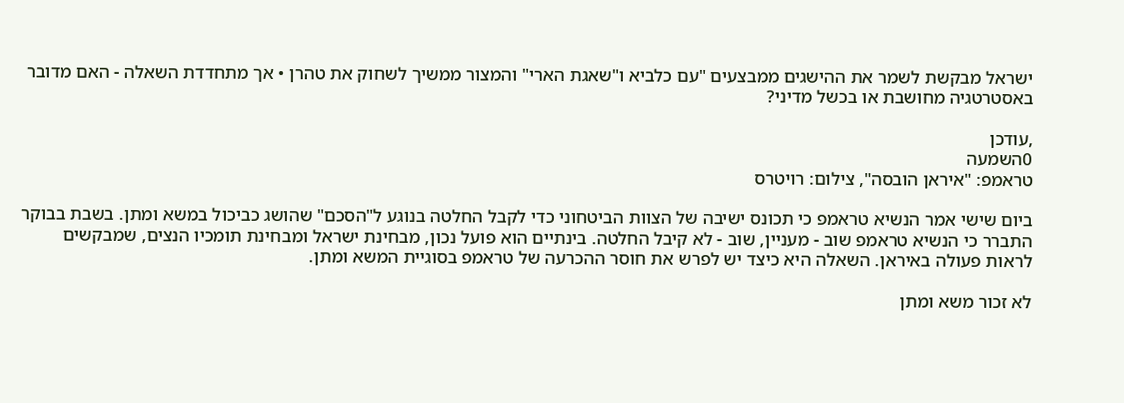ישראל מבקשת לשמר את ההישגים ממבצעים "עם כלביא ו"שאגת הארי" והמצור ממשיך לשחוק את טהרן • אך מתחדדת השאלה - האם מדובר באסטרטגיה מחושבת או בכשל מדיני?

,עודכן
0השמעה
טראמפ: "איראן הובסה", צילום: רויטרס

ביום שישי אמר הנשיא טראמפ כי תכונס ישיבה של הצוות הביטחוני כדי לקבל החלטה בנוגע ל"הסכם" שהושג כביכול במשא ומתן. בשבת בבוקר התברר כי הנשיא טראמפ שוב - מעניין, שוב - לא קיבל החלטה. בינתיים הוא פועל נכון, מבחינת ישראל ומבחינת תומכיו הנצים, שמבקשים לראות פעולה באיראן. השאלה היא כיצד יש לפרש את חוסר ההכרעה של טראמפ בסוגיית המשא ומתן.

לא זכור משא ומתן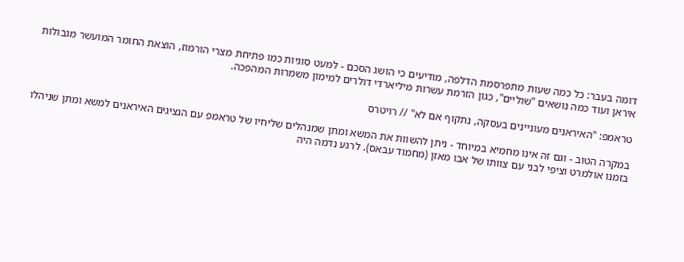דומה בעבר: כל כמה שעות מתפרסמת הדלפה, מודיעים כי הושג הסכם - למעט סוגיות כמו פתיחת מצרי הורמוז, הוצאת החומר המועשר מגבולות איראן ועוד כמה נושאים "שוליים", כגון הזרמת עשרות מיליארדי דולרים למימון משמרות המהפכה.

טראמפ: "האיראנים מעוניינים בעסקה, נתקוף אם לא" // רויטרס

במקרה הטוב - וגם זה אינו מחמיא במיוחד - ניתן להשוות את המשא ומתן שמנהלים שליחיו של טראמפ עם הנציגים האיראנים למשא ומתן שניהלו בזמנו אולמרט וציפי לבני עם צוותו של אבו מאזן (מחמוד עבאס). לרגע נדמה היה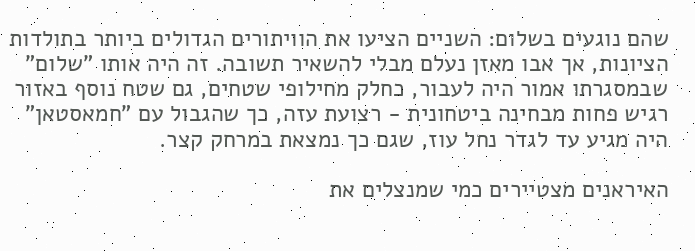שהם נוגעים בשלום: השניים הציעו את הוויתורים הגדולים ביותר בתולדות הציונות, אך אבו מאזן נעלם מבלי להשאיר תשובה. זה היה אותו "שלום" שבמסגרתו אמור היה לעבור, כחלק מחילופי שטחים, גם שטח נוסף באזור רגיש פחות מבחינה ביטחונית - רצועת עזה, כך שהגבול עם "חמאסטאן" היה מגיע עד לגדר נחל עוז, שגם כך נמצאת במרחק קצר.

האיראנים מצטיירים כמי שמנצלים את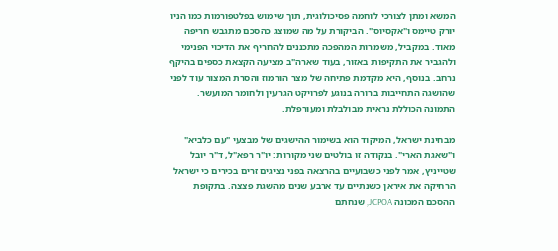המשא ומתן לצורכי לוחמה פסיכולוגית, תוך שימוש בפלטפורמות כמו הניו יורק טיימס ו"אקסיוס". הביקורת על מה שמוצג כהסכם מתגבש חריפה מאוד. במקביל, משמרות המהפכה מתכננים להחריף את הדיכוי הפנימי ולהגביר את התקיפות באזור, בעוד שארה"ב מציעה הקצאת כספים בהיקף נרחב. בנוסף, היא מקדמת פתיחה של מצר הורמוז והסרת המצור עוד לפני שהושגה התחייבות ברורה בנוגע לפרויקט הגרעין ולחומר המועשר. התמונה הכוללת נראית מבולבלת ומעורפלת.

מבחינת ישראל, המיקוד הוא בשימור ההישגים של מבצעי "עם כלביא" ו"שאגת הארי". בנקודה זו בולטים שני מקורות: יו"ר רפא"ל, ד"ר יובל שטייניץ, אמר לפני כשבועיים בהרצאה בפני נציגים זרים בכירים כי ישראל הרחיקה את איראן כשנתיים עד ארבע שנים מהשגת פצצה. בתקופת ההסכם המכונה JCPOA, שנחתם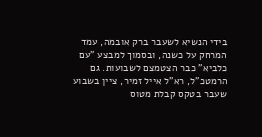בידי הנשיא לשעבר ברק אובמה, עמד המרחק על כשנה, ובסמוך למבצע "עם כלביא" כבר הצטמצם לשבועות. גם הרמטכ"ל, רא"ל אייל זמיר, ציין בשבוע שעבר בטקס קבלת מטוס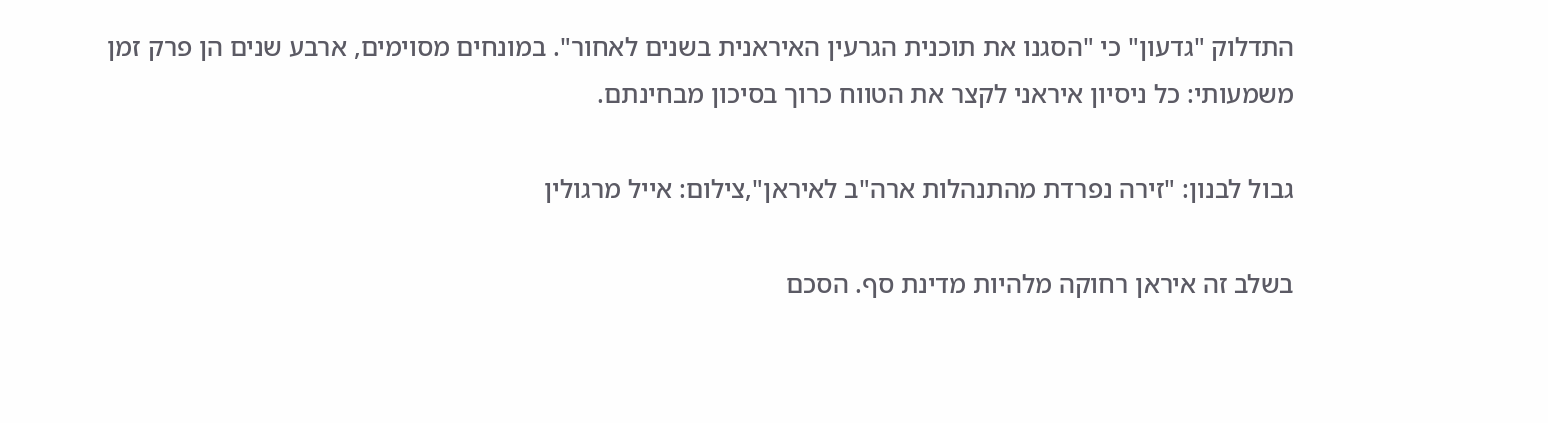התדלוק "גדעון" כי "הסגנו את תוכנית הגרעין האיראנית בשנים לאחור". במונחים מסוימים, ארבע שנים הן פרק זמן משמעותי: כל ניסיון איראני לקצר את הטווח כרוך בסיכון מבחינתם.

גבול לבנון: "זירה נפרדת מהתנהלות ארה"ב לאיראן",צילום: אייל מרגולין

בשלב זה איראן רחוקה מלהיות מדינת סף. הסכם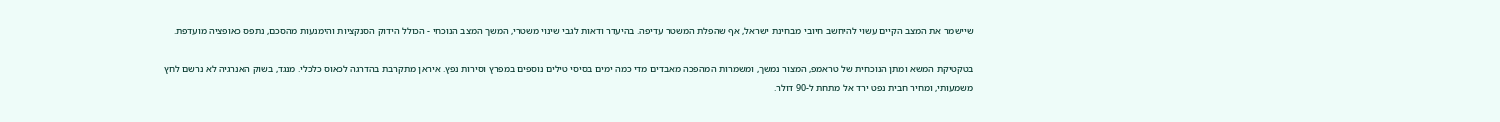שיישמר את המצב הקיים עשוי להיחשב חיובי מבחינת ישראל, אף שהפלת המשטר עדיפה. בהיעדר ודאות לגבי שינוי משטרי, המשך המצב הנוכחי - הכולל הידוק הסנקציות והימנעות מהסכם, נתפס כאופציה מועדפת.

בטקטיקת המשא ומתן הנוכחית של טראמפ, המצור נמשך, ומשמרות המהפכה מאבדים מדי כמה ימים בסיסי טילים נוספים במפרץ וסירות נפץ. איראן מתקרבת בהדרגה לכאוס כלכלי. מנגד, בשוק האנרגיה לא נרשם לחץ משמעותי, ומחיר חבית נפט ירד אל מתחת ל-90 דולר.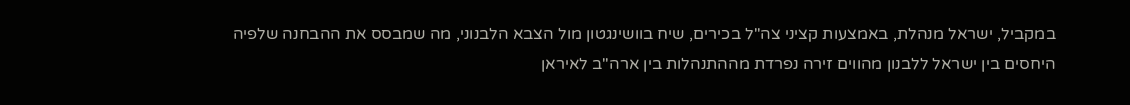במקביל, ישראל מנהלת, באמצעות קציני צה"ל בכירים, שיח בוושינגטון מול הצבא הלבנוני, מה שמבסס את ההבחנה שלפיה היחסים בין ישראל ללבנון מהווים זירה נפרדת מההתנהלות בין ארה"ב לאיראן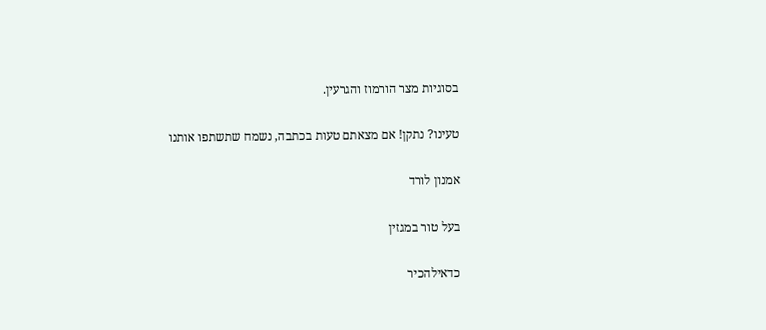בסוגיות מצר הורמוז והגרעין.

טעינו? נתקן! אם מצאתם טעות בכתבה, נשמח שתשתפו אותנו

אמנון לורד

בעל טור במגזין

כדאילהכיר